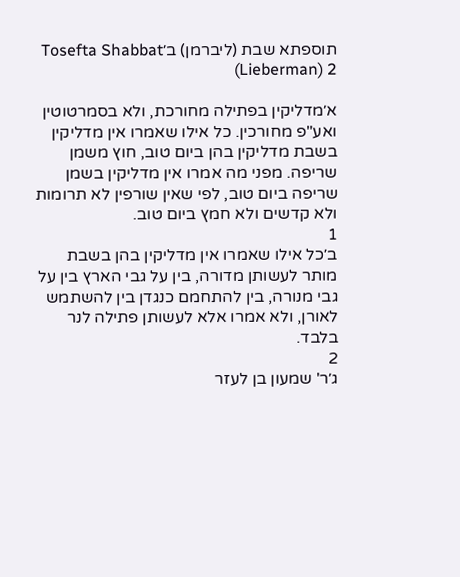תוספתא שבת (ליברמן) ב׳Tosefta Shabbat (Lieberman) 2

א׳מדליקין בפתילה מחורכת, ולא בסמרטוטין ואע"פ מחורכין. כל אילו שאמרו אין מדליקין בשבת מדליקין בהן ביום טוב, חוץ משמן שריפה. מפני מה אמרו אין מדליקין בשמן שריפה ביום טוב, לפי שאין שורפין לא תרומות ולא קדשים ולא חמץ ביום טוב.
1
ב׳כל אילו שאמרו אין מדליקין בהן בשבת מותר לעשותן מדורה, בין על גבי הארץ בין על גבי מנורה, בין להתחמם כנגדן בין להשתמש לאורן, ולא אמרו אלא לעשותן פתילה לנר בלבד.
2
ג׳ר' שמעון בן לעזר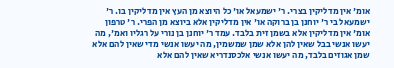אומ' אין מדליקין בצרי. ר' ישמעאל או' כל היוצא מן העץ אין מדליקין בו. ר' ישמעאל בי ר' יוחנן בן ברוקה או' אין מדליקין אלא ביוצא מן הפרי. ר' טרפון אומ' אין מדליקין אלא בשמן זית בלבד. עמד ר' יוחנן בן נורי על רגליו ואמ', מה יעשו אנשי בבל שאין להן אלא שמן שמשמין, מה יעשו אנשי מדי שאין להם אלא שמן אגוזים בלבד, מה יעשו אנשי אלכסנדריא שאין להם אלא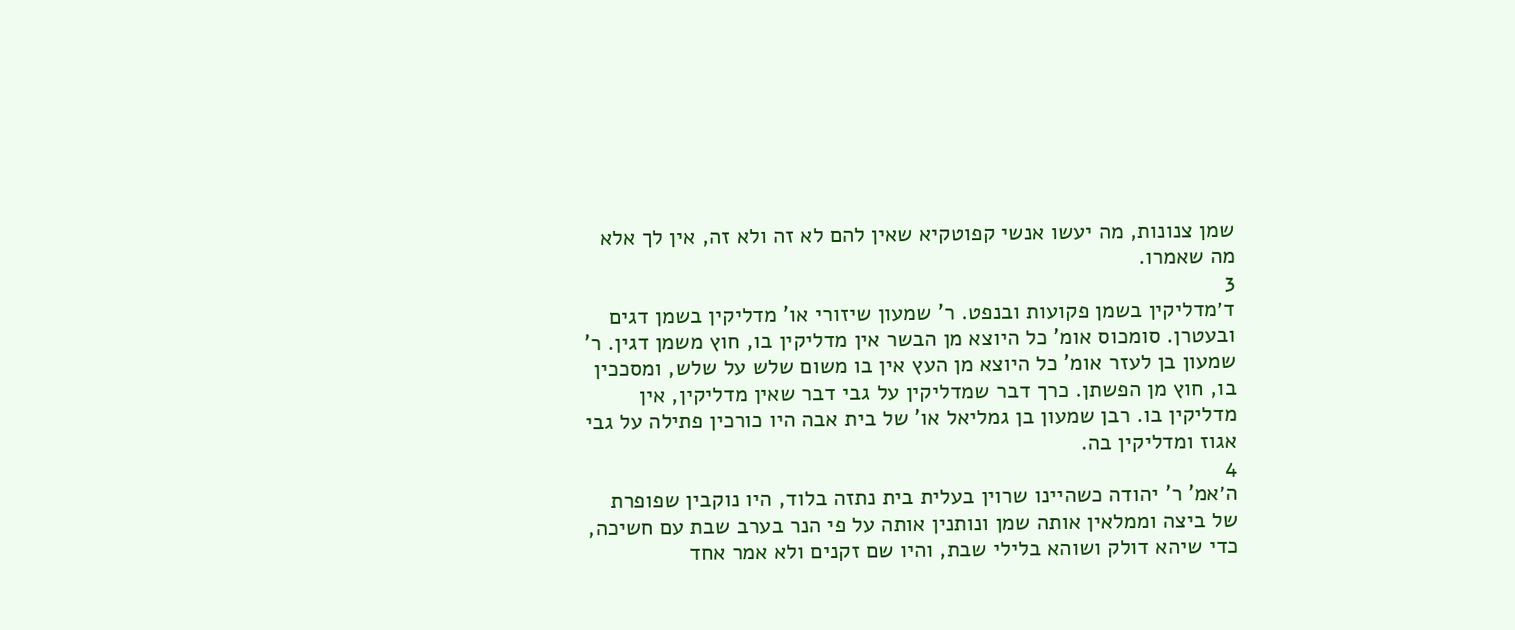שמן צנונות, מה יעשו אנשי קפוטקיא שאין להם לא זה ולא זה, אין לך אלא מה שאמרו.
3
ד׳מדליקין בשמן פקועות ובנפט. ר' שמעון שיזורי או' מדליקין בשמן דגים ובעטרן. סומכוס אומ' כל היוצא מן הבשר אין מדליקין בו, חוץ משמן דגין. ר' שמעון בן לעזר אומ' כל היוצא מן העץ אין בו משום שלש על שלש, ומסככין בו, חוץ מן הפשתן. כרך דבר שמדליקין על גבי דבר שאין מדליקין, אין מדליקין בו. רבן שמעון בן גמליאל או' של בית אבה היו כורכין פתילה על גבי אגוז ומדליקין בה.
4
ה׳אמ' ר' יהודה כשהיינו שרוין בעלית בית נתזה בלוד, היו נוקבין שפופרת של ביצה וממלאין אותה שמן ונותנין אותה על פי הנר בערב שבת עם חשיכה, כדי שיהא דולק ושוהא בלילי שבת, והיו שם זקנים ולא אמר אחד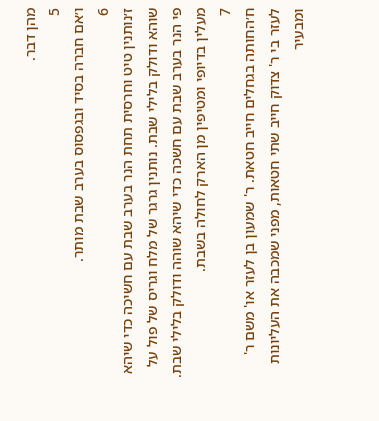מהן דבר.
5
ו׳אם חברה בסיד ובגפסוס בערב שבת מותר.
6
ז׳נותנין טיט וחרסית תחת הנר בערב שבת עם חשיכה כדי שיהא שוהא ודולק בלילי שבת. נותנין גרגר של מלח וגריס של פול על פי הנר בערב שבת עם חשכה כדי שיהא שוהה ודולק בלילי שבת. מעלין בדיופי ומטיפין מן הארק לחולה בשבת.
7
ח׳החותה בגחלים חייב חטאת. ר' שמעון בן לעזר או' משם ר' לעזר בי ר' צדוק חייב שתי חטאות, מפני שמכבה את העליונות ומבעיר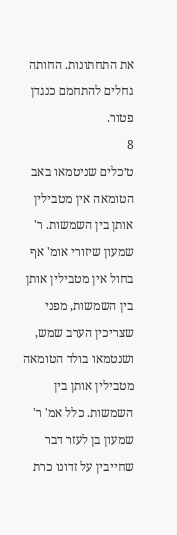את התחתונות. החותה גחלים להתחמם כנגדן פטור.
8
ט׳כלים שניטמאו באב הטומאה אין מטבילין אותן בין השמשות. ר' שמעון שיזורי אומ' אף בחול אין מטבילין אותן בין השמשות, מפני שצריכין הערב שמש, ושנטמאו בולד הטומאה מטבילין אותן בין השמשות. כלל אמ' ר' שמעון בן לעזר דבר שחייבין על זדונו כרת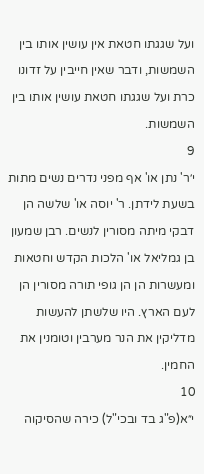ועל שגגתו חטאת אין עושין אותו בין השמשות, ודבר שאין חייבין על זדונו כרת ועל שגגתו חטאת עושין אותו בין השמשות.
9
י׳ר' נתן או' אף מפני נדרים נשים מתות בשעת לידתן. ר' יוסה או' שלשה הן דבקי מיתה מסורין לנשים. רבן שמעון בן גמליאל או' הלכות הקדש וחטאות ומעשרות הן הן גופי תורה מסורין הן לעם הארץ. היו שלשתן להעשות מדליקין את הנר מערבין וטומנין את החמין.
10
י״א(פ"ג בד ובכי"ל) כירה שהסיקוה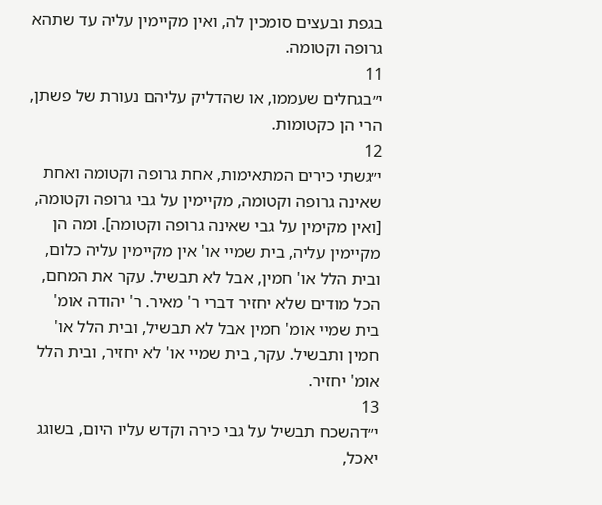בגפת ובעצים סומכין לה, ואין מקיימין עליה עד שתהא גרופה וקטומה.
11
י״בגחלים שעממו, או שהדליק עליהם נעורת של פשתן, הרי הן כקטומות.
12
י״גשתי כירים המתאימות, אחת גרופה וקטומה ואחת שאינה גרופה וקטומה, מקיימין על גבי גרופה וקטומה, [ואין מקימין על גבי שאינה גרופה וקטומה]. ומה הן מקיימין עליה, בית שמיי או' אין מקיימין עליה כלום, ובית הלל או' חמין, אבל לא תבשיל. עקר את המחם, הכל מודים שלא יחזיר דברי ר' מאיר. ר' יהודה אומ' בית שמיי אומ' חמין אבל לא תבשיל, ובית הלל או' חמין ותבשיל. עקר, בית שמיי או' לא יחזיר, ובית הלל אומ' יחזיר.
13
י״דהשכח תבשיל על גבי כירה וקדש עליו היום, בשוגג יאכל,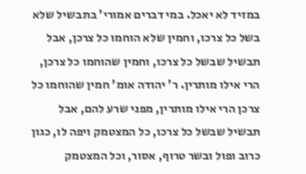במזיד לא יאכל. במי דברים אמורי' בתבשיל שלא בשל כל צרכו, וחמין שלא הוחמו כל צרכן, אבל תבשיל שבשל כל צרכו, וחמין שהוחמו כל צרכן, הרי אילו מותרין. ר' יהודה אומ' חמין שהוחמו כל צרכן הרי אילו מותרין, מפני שרע להם, אבל תבשיל שבשל כל צרכו, כל המצטמק ויפה לו, כגון כרוב ופול ובשר טרוף, אסור, וכל המצטמק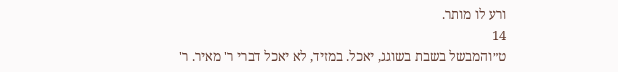ורע לו מותר.
14
ט״והמבשל בשבת בשוגג, יאכל. במזיד, לא יאכל דברי ר' מאיר. ר'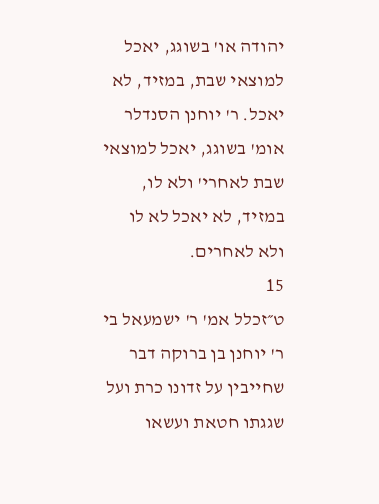יהודה או' בשוגג, יאכל למוצאי שבת, במזיד, לא יאכל. ר' יוחנן הסנדלר אומ' בשוגג, יאכל למוצאי שבת לאחרי' ולא לו, במזיד, לא יאכל לא לו ולא לאחרים.
15
ט״זכלל אמ' ר' ישמעאל בי ר' יוחנן בן ברוקה דבר שחייבין על זדונו כרת ועל שגגתו חטאת ועשאו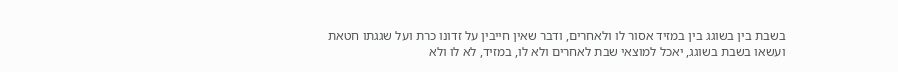בשבת בין בשוגג בין במזיד אסור לו ולאחרים, ודבר שאין חייבין על זדונו כרת ועל שגגתו חטאת ועשאו בשבת בשוגג, יאכל למוצאי שבת לאחרים ולא לו, במזיד, לא לו ולא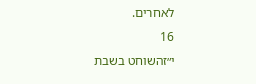לאחרים.
16
י״זהשוחט בשבת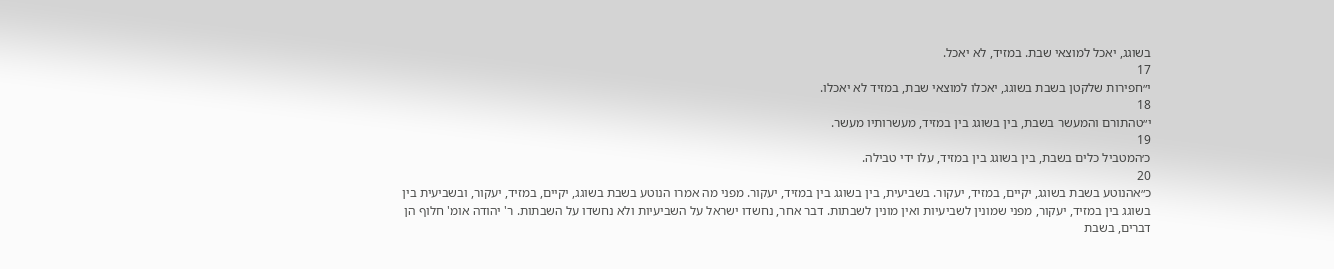בשוגג, יאכל למוצאי שבת. במזיד, לא יאכל.
17
י״חפירות שלקטן בשבת בשוגג, יאכלו למוצאי שבת, במזיד לא יאכלו.
18
י״טהתורם והמעשר בשבת, בין בשוגג בין במזיד, מעשרותיו מעשר.
19
כ׳המטביל כלים בשבת, בין בשוגג בין במזיד, עלו ידי טבילה.
20
כ״אהנוטע בשבת בשוגג, יקיים, במזיד, יעקור. בשביעית, בין בשוגג בין במזיד, יעקור. מפני מה אמרו הנוטע בשבת בשוגג, יקיים, במזיד, יעקור, ובשביעית בין בשוגג בין במזיד, יעקור, מפני שמונין לשביעיות ואין מונין לשבתות. דבר אחר, נחשדו ישראל על השביעיות ולא נחשדו על השבתות. ר' יהודה אומ' חלוף הן דברים, בשבת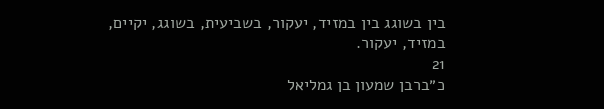בין בשוגג בין במזיד, יעקור, בשביעית, בשוגג, יקיים, במזיד, יעקור.
21
כ״ברבן שמעון בן גמליאל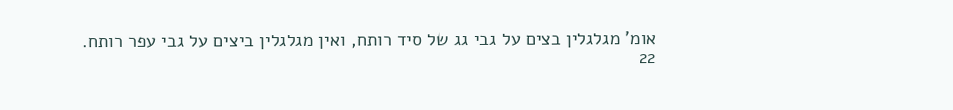אומ' מגלגלין בצים על גבי גג של סיד רותח, ואין מגלגלין ביצים על גבי עפר רותח.
22